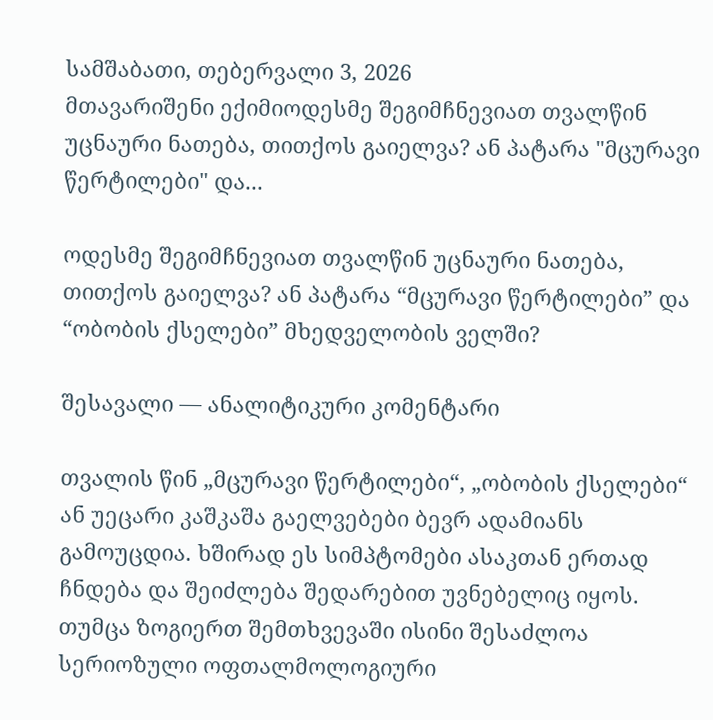სამშაბათი, თებერვალი 3, 2026
მთავარიშენი ექიმიოდესმე შეგიმჩნევიათ თვალწინ უცნაური ნათება, თითქოს გაიელვა? ან პატარა "მცურავი წერტილები" და...

ოდესმე შეგიმჩნევიათ თვალწინ უცნაური ნათება, თითქოს გაიელვა? ან პატარა “მცურავი წერტილები” და “ობობის ქსელები” მხედველობის ველში?

შესავალი — ანალიტიკური კომენტარი

თვალის წინ „მცურავი წერტილები“, „ობობის ქსელები“ ან უეცარი კაშკაშა გაელვებები ბევრ ადამიანს გამოუცდია. ხშირად ეს სიმპტომები ასაკთან ერთად ჩნდება და შეიძლება შედარებით უვნებელიც იყოს. თუმცა ზოგიერთ შემთხვევაში ისინი შესაძლოა სერიოზული ოფთალმოლოგიური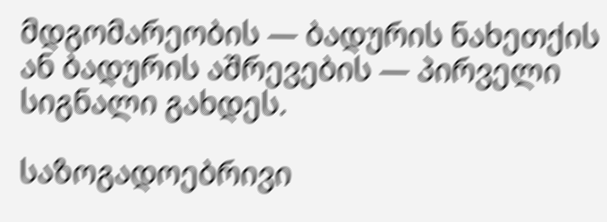მდგომარეობის — ბადურის ნახეთქის ან ბადურის აშრევების — პირველი სიგნალი გახდეს.

საზოგადოებრივი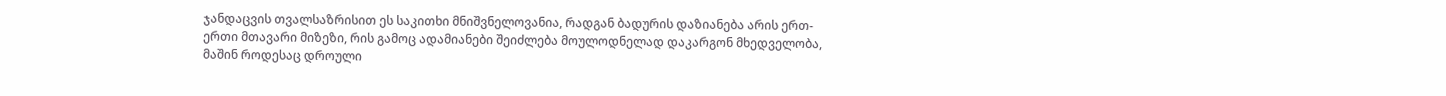ჯანდაცვის თვალსაზრისით ეს საკითხი მნიშვნელოვანია, რადგან ბადურის დაზიანება არის ერთ-ერთი მთავარი მიზეზი, რის გამოც ადამიანები შეიძლება მოულოდნელად დაკარგონ მხედველობა, მაშინ როდესაც დროული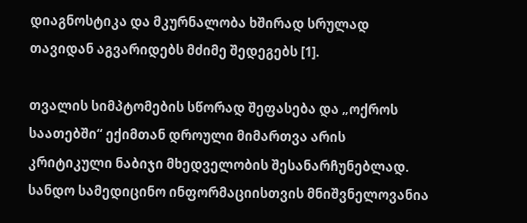დიაგნოსტიკა და მკურნალობა ხშირად სრულად თავიდან აგვარიდებს მძიმე შედეგებს [1].

თვალის სიმპტომების სწორად შეფასება და „ოქროს საათებში“ ექიმთან დროული მიმართვა არის კრიტიკული ნაბიჯი მხედველობის შესანარჩუნებლად. სანდო სამედიცინო ინფორმაციისთვის მნიშვნელოვანია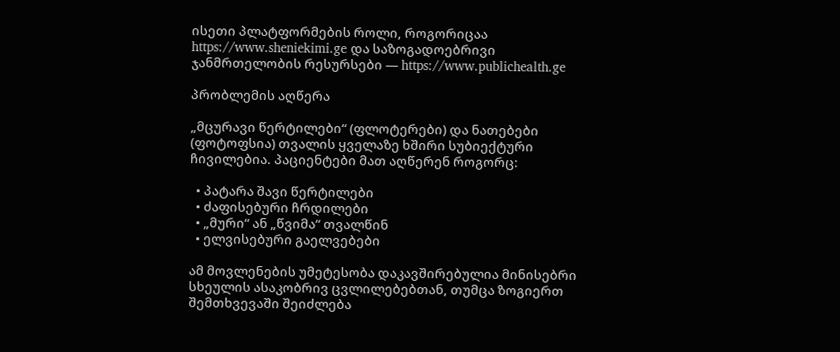ისეთი პლატფორმების როლი, როგორიცაა https://www.sheniekimi.ge და საზოგადოებრივი ჯანმრთელობის რესურსები — https://www.publichealth.ge

პრობლემის აღწერა

„მცურავი წერტილები“ (ფლოტერები) და ნათებები (ფოტოფსია) თვალის ყველაზე ხშირი სუბიექტური ჩივილებია. პაციენტები მათ აღწერენ როგორც:

  • პატარა შავი წერტილები
  • ძაფისებური ჩრდილები
  • „მური“ ან „წვიმა“ თვალწინ
  • ელვისებური გაელვებები

ამ მოვლენების უმეტესობა დაკავშირებულია მინისებრი სხეულის ასაკობრივ ცვლილებებთან, თუმცა ზოგიერთ შემთხვევაში შეიძლება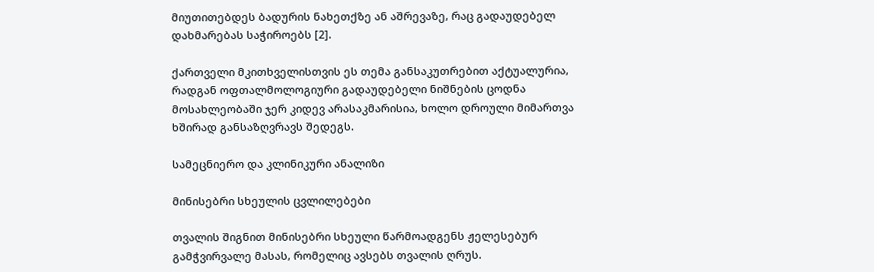მიუთითებდეს ბადურის ნახეთქზე ან აშრევაზე, რაც გადაუდებელ დახმარებას საჭიროებს [2].

ქართველი მკითხველისთვის ეს თემა განსაკუთრებით აქტუალურია, რადგან ოფთალმოლოგიური გადაუდებელი ნიშნების ცოდნა მოსახლეობაში ჯერ კიდევ არასაკმარისია, ხოლო დროული მიმართვა ხშირად განსაზღვრავს შედეგს.

სამეცნიერო და კლინიკური ანალიზი

მინისებრი სხეულის ცვლილებები

თვალის შიგნით მინისებრი სხეული წარმოადგენს ჟელესებურ გამჭვირვალე მასას, რომელიც ავსებს თვალის ღრუს.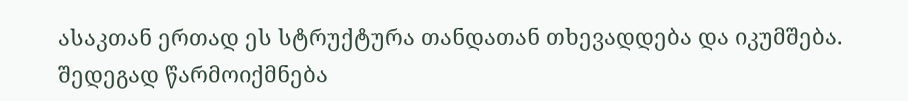ასაკთან ერთად ეს სტრუქტურა თანდათან თხევადდება და იკუმშება. შედეგად წარმოიქმნება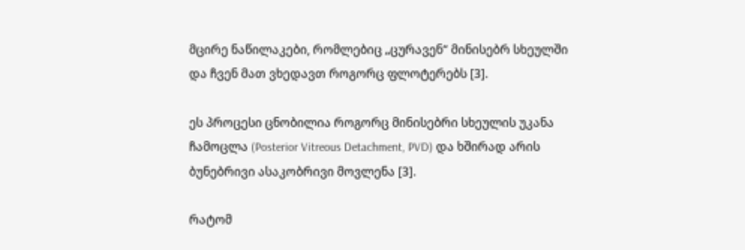მცირე ნაწილაკები, რომლებიც „ცურავენ“ მინისებრ სხეულში და ჩვენ მათ ვხედავთ როგორც ფლოტერებს [3].

ეს პროცესი ცნობილია როგორც მინისებრი სხეულის უკანა ჩამოცლა (Posterior Vitreous Detachment, PVD) და ხშირად არის ბუნებრივი ასაკობრივი მოვლენა [3].

რატომ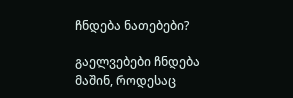ჩნდება ნათებები?

გაელვებები ჩნდება მაშინ, როდესაც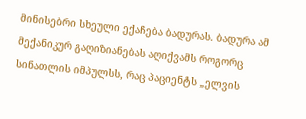მინისებრი სხეული ექაჩება ბადურას. ბადურა ამ მექანიკურ გაღიზიანებას აღიქვამს როგორც სინათლის იმპულსს, რაც პაციენტს „ელვის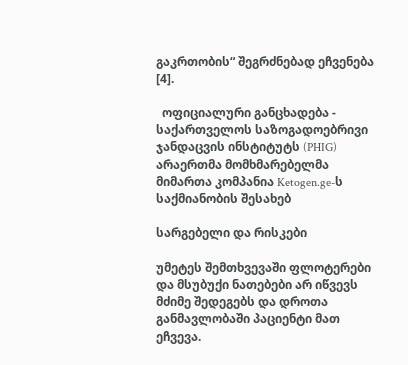გაკრთობის“ შეგრძნებად ეჩვენება [4].

  ოფიციალური განცხადება - საქართველოს საზოგადოებრივი ჯანდაცვის ინსტიტუტს (PHIG) არაერთმა მომხმარებელმა მიმართა კომპანია Ketogen.ge-ს საქმიანობის შესახებ

სარგებელი და რისკები

უმეტეს შემთხვევაში ფლოტერები და მსუბუქი ნათებები არ იწვევს მძიმე შედეგებს და დროთა განმავლობაში პაციენტი მათ ეჩვევა.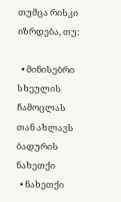თუმცა რისკი იზრდება, თუ:

  • მინისებრი სხეულის ჩამოცლას თან ახლავს ბადურის ნახეთქი
  • ნახეთქი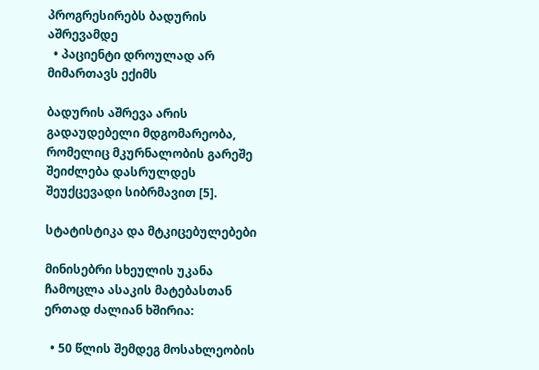პროგრესირებს ბადურის აშრევამდე
  • პაციენტი დროულად არ მიმართავს ექიმს

ბადურის აშრევა არის გადაუდებელი მდგომარეობა, რომელიც მკურნალობის გარეშე შეიძლება დასრულდეს შეუქცევადი სიბრმავით [5].

სტატისტიკა და მტკიცებულებები

მინისებრი სხეულის უკანა ჩამოცლა ასაკის მატებასთან ერთად ძალიან ხშირია:

  • 50 წლის შემდეგ მოსახლეობის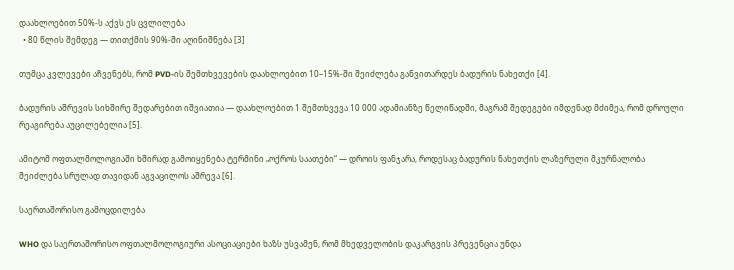დაახლოებით 50%-ს აქვს ეს ცვლილება
  • 80 წლის შემდეგ — თითქმის 90%-ში აღინიშნება [3]

თუმცა კვლევები აჩვენებს, რომ PVD-ის შემთხვევების დაახლოებით 10–15%-ში შეიძლება განვითარდეს ბადურის ნახეთქი [4].

ბადურის აშრევის სიხშირე შედარებით იშვიათია — დაახლოებით 1 შემთხვევა 10 000 ადამიანზე წელიწადში, მაგრამ შედეგები იმდენად მძიმეა, რომ დროული რეაგირება აუცილებელია [5].

ამიტომ ოფთალმოლოგიაში ხშირად გამოიყენება ტერმინი „ოქროს საათები“ — დროის ფანჯარა, როდესაც ბადურის ნახეთქის ლაზერული მკურნალობა შეიძლება სრულად თავიდან აგვაცილოს აშრევა [6].

საერთაშორისო გამოცდილება

WHO და საერთაშორისო ოფთალმოლოგიური ასოციაციები ხაზს უსვამენ, რომ მხედველობის დაკარგვის პრევენცია უნდა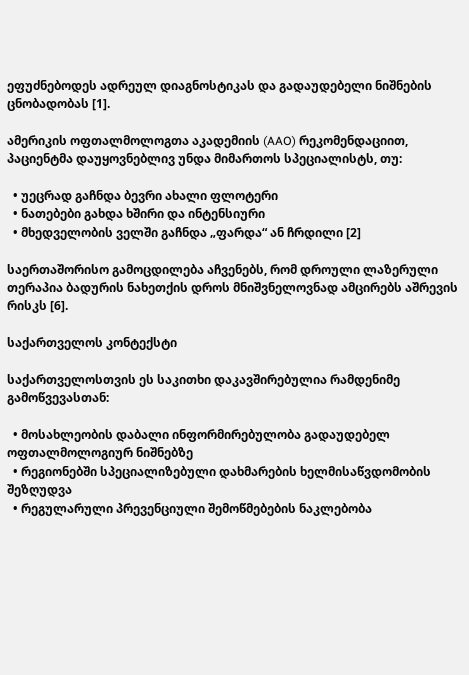ეფუძნებოდეს ადრეულ დიაგნოსტიკას და გადაუდებელი ნიშნების ცნობადობას [1].

ამერიკის ოფთალმოლოგთა აკადემიის (AAO) რეკომენდაციით, პაციენტმა დაუყოვნებლივ უნდა მიმართოს სპეციალისტს, თუ:

  • უეცრად გაჩნდა ბევრი ახალი ფლოტერი
  • ნათებები გახდა ხშირი და ინტენსიური
  • მხედველობის ველში გაჩნდა „ფარდა“ ან ჩრდილი [2]

საერთაშორისო გამოცდილება აჩვენებს, რომ დროული ლაზერული თერაპია ბადურის ნახეთქის დროს მნიშვნელოვნად ამცირებს აშრევის რისკს [6].

საქართველოს კონტექსტი

საქართველოსთვის ეს საკითხი დაკავშირებულია რამდენიმე გამოწვევასთან:

  • მოსახლეობის დაბალი ინფორმირებულობა გადაუდებელ ოფთალმოლოგიურ ნიშნებზე
  • რეგიონებში სპეციალიზებული დახმარების ხელმისაწვდომობის შეზღუდვა
  • რეგულარული პრევენციული შემოწმებების ნაკლებობა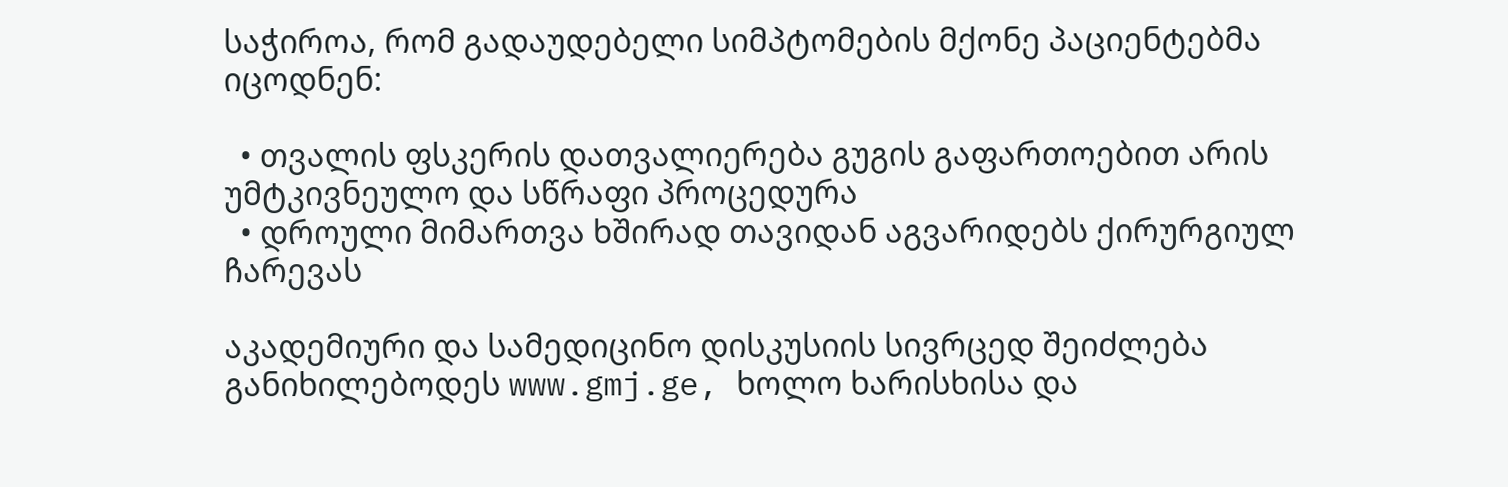საჭიროა, რომ გადაუდებელი სიმპტომების მქონე პაციენტებმა იცოდნენ:

  • თვალის ფსკერის დათვალიერება გუგის გაფართოებით არის უმტკივნეულო და სწრაფი პროცედურა
  • დროული მიმართვა ხშირად თავიდან აგვარიდებს ქირურგიულ ჩარევას

აკადემიური და სამედიცინო დისკუსიის სივრცედ შეიძლება განიხილებოდეს www.gmj.ge, ხოლო ხარისხისა და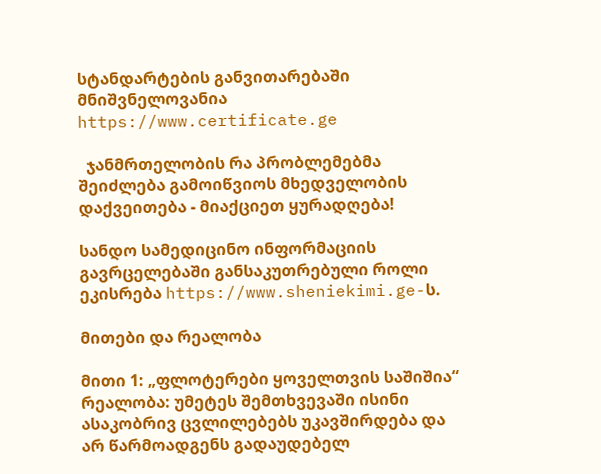სტანდარტების განვითარებაში მნიშვნელოვანია https://www.certificate.ge

  ჯანმრთელობის რა პრობლემებმა შეიძლება გამოიწვიოს მხედველობის დაქვეითება - მიაქციეთ ყურადღება!

სანდო სამედიცინო ინფორმაციის გავრცელებაში განსაკუთრებული როლი ეკისრება https://www.sheniekimi.ge-ს.

მითები და რეალობა

მითი 1: „ფლოტერები ყოველთვის საშიშია“
რეალობა: უმეტეს შემთხვევაში ისინი ასაკობრივ ცვლილებებს უკავშირდება და არ წარმოადგენს გადაუდებელ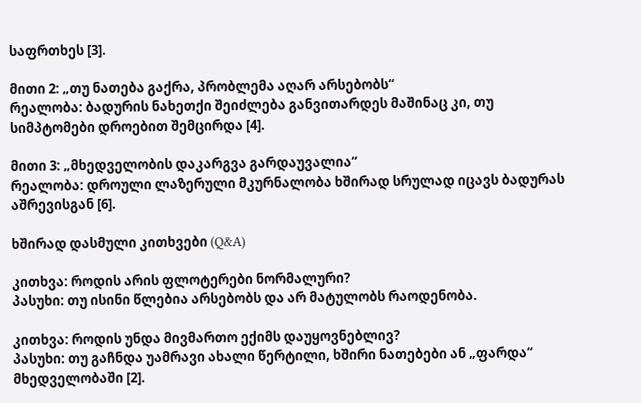საფრთხეს [3].

მითი 2: „თუ ნათება გაქრა, პრობლემა აღარ არსებობს“
რეალობა: ბადურის ნახეთქი შეიძლება განვითარდეს მაშინაც კი, თუ სიმპტომები დროებით შემცირდა [4].

მითი 3: „მხედველობის დაკარგვა გარდაუვალია“
რეალობა: დროული ლაზერული მკურნალობა ხშირად სრულად იცავს ბადურას აშრევისგან [6].

ხშირად დასმული კითხვები (Q&A)

კითხვა: როდის არის ფლოტერები ნორმალური?
პასუხი: თუ ისინი წლებია არსებობს და არ მატულობს რაოდენობა.

კითხვა: როდის უნდა მივმართო ექიმს დაუყოვნებლივ?
პასუხი: თუ გაჩნდა უამრავი ახალი წერტილი, ხშირი ნათებები ან „ფარდა“ მხედველობაში [2].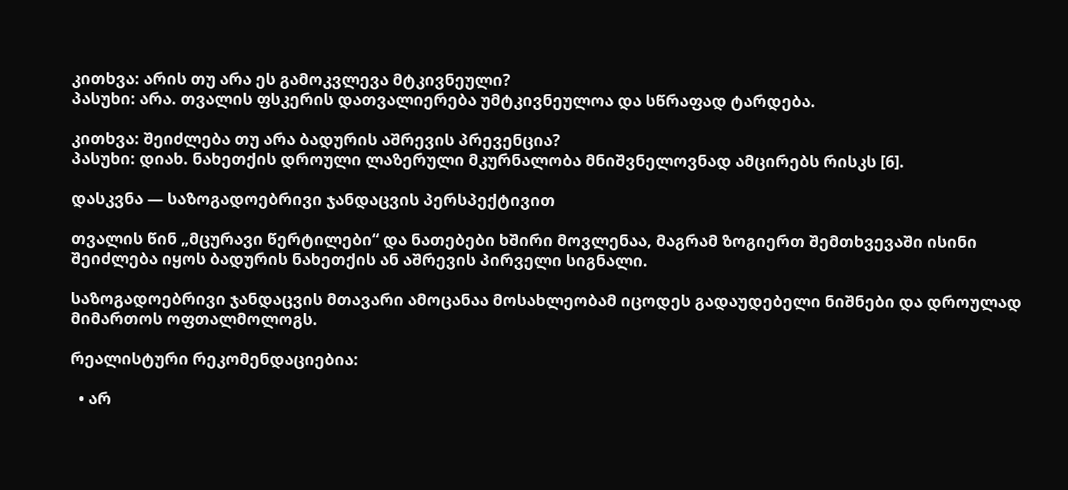კითხვა: არის თუ არა ეს გამოკვლევა მტკივნეული?
პასუხი: არა. თვალის ფსკერის დათვალიერება უმტკივნეულოა და სწრაფად ტარდება.

კითხვა: შეიძლება თუ არა ბადურის აშრევის პრევენცია?
პასუხი: დიახ. ნახეთქის დროული ლაზერული მკურნალობა მნიშვნელოვნად ამცირებს რისკს [6].

დასკვნა — საზოგადოებრივი ჯანდაცვის პერსპექტივით

თვალის წინ „მცურავი წერტილები“ და ნათებები ხშირი მოვლენაა, მაგრამ ზოგიერთ შემთხვევაში ისინი შეიძლება იყოს ბადურის ნახეთქის ან აშრევის პირველი სიგნალი.

საზოგადოებრივი ჯანდაცვის მთავარი ამოცანაა მოსახლეობამ იცოდეს გადაუდებელი ნიშნები და დროულად მიმართოს ოფთალმოლოგს.

რეალისტური რეკომენდაციებია:

  • არ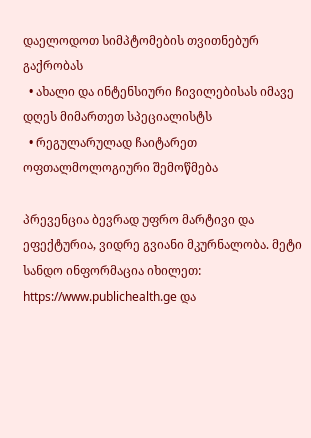დაელოდოთ სიმპტომების თვითნებურ გაქრობას
  • ახალი და ინტენსიური ჩივილებისას იმავე დღეს მიმართეთ სპეციალისტს
  • რეგულარულად ჩაიტარეთ ოფთალმოლოგიური შემოწმება

პრევენცია ბევრად უფრო მარტივი და ეფექტურია, ვიდრე გვიანი მკურნალობა. მეტი სანდო ინფორმაცია იხილეთ: https://www.publichealth.ge და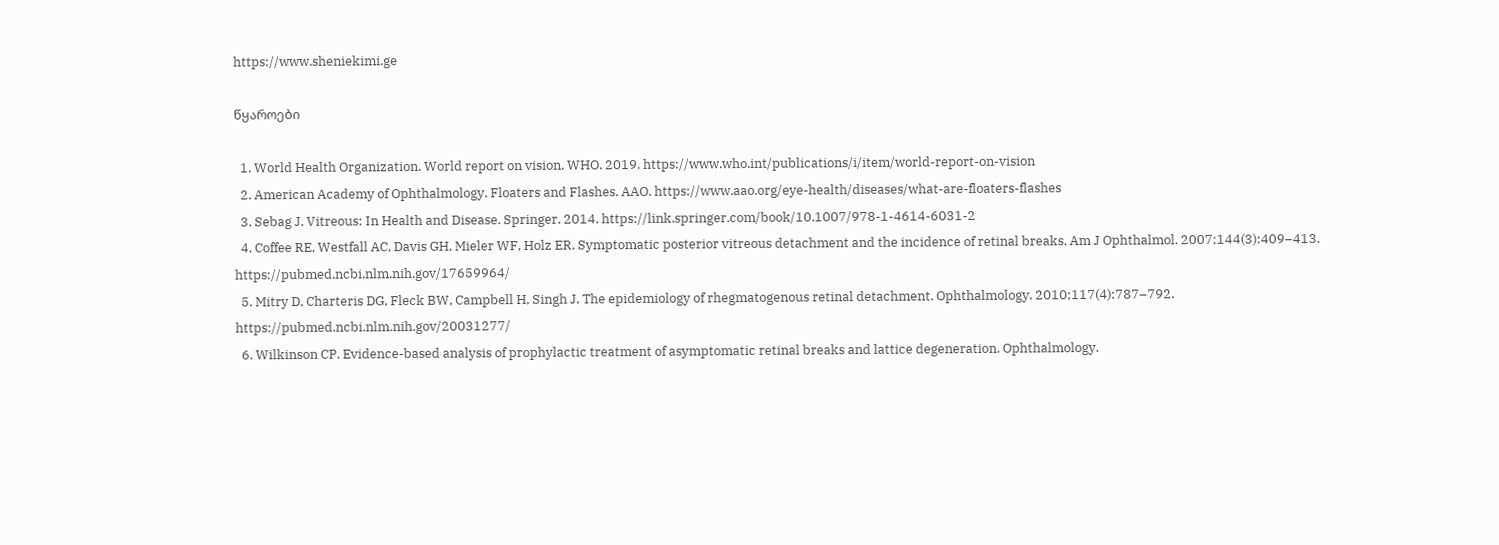https://www.sheniekimi.ge

წყაროები

  1. World Health Organization. World report on vision. WHO. 2019. https://www.who.int/publications/i/item/world-report-on-vision
  2. American Academy of Ophthalmology. Floaters and Flashes. AAO. https://www.aao.org/eye-health/diseases/what-are-floaters-flashes
  3. Sebag J. Vitreous: In Health and Disease. Springer. 2014. https://link.springer.com/book/10.1007/978-1-4614-6031-2
  4. Coffee RE, Westfall AC, Davis GH, Mieler WF, Holz ER. Symptomatic posterior vitreous detachment and the incidence of retinal breaks. Am J Ophthalmol. 2007;144(3):409–413. https://pubmed.ncbi.nlm.nih.gov/17659964/
  5. Mitry D, Charteris DG, Fleck BW, Campbell H, Singh J. The epidemiology of rhegmatogenous retinal detachment. Ophthalmology. 2010;117(4):787–792. https://pubmed.ncbi.nlm.nih.gov/20031277/
  6. Wilkinson CP. Evidence-based analysis of prophylactic treatment of asymptomatic retinal breaks and lattice degeneration. Ophthalmology.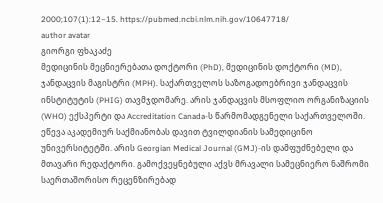2000;107(1):12–15. https://pubmed.ncbi.nlm.nih.gov/10647718/
author avatar
გიორგი ფხაკაძე
მედიცინის მეცნიერებათა დოქტორი (PhD), მედიცინის დოქტორი (MD), ჯანდაცვის მაგისტრი (MPH). საქართველოს საზოგადოებრივი ჯანდაცვის ინსტიტუტის (PHIG) თავმჯდომარე. არის ჯანდაცვის მსოფლიო ორგანიზაციის (WHO) ექსპერტი და Accreditation Canada-ს წარმომადგენელი საქართველოში. ეწევა აკადემიურ საქმიანობას დავით ტვილდიანის სამედიცინო უნივერსიტეტში. არის Georgian Medical Journal (GMJ)-ის დამფუძნებელი და მთავარი რედაქტორი. გამოქვეყნებული აქვს მრავალი სამეცნიერო ნაშრომი საერთაშორისო რეცენზირებად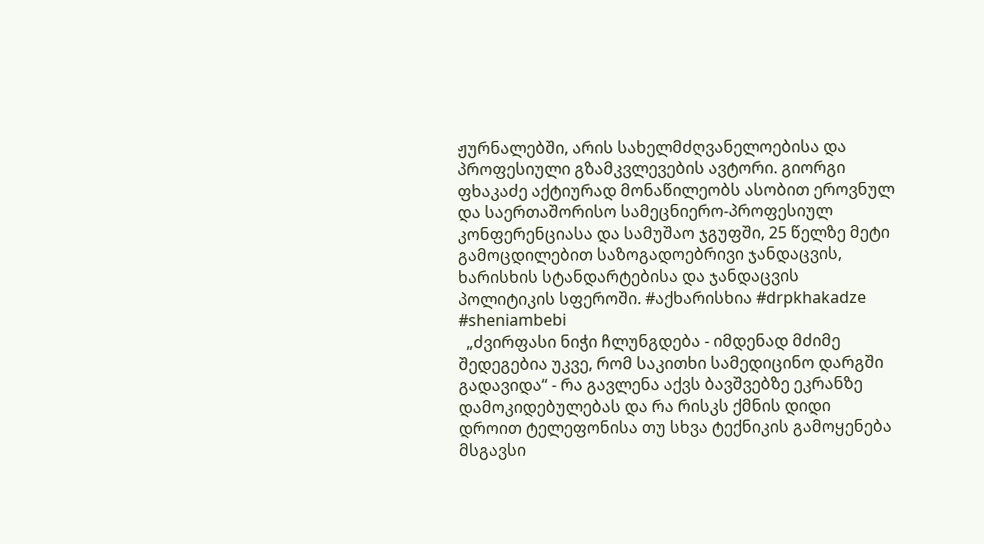ჟურნალებში, არის სახელმძღვანელოებისა და პროფესიული გზამკვლევების ავტორი. გიორგი ფხაკაძე აქტიურად მონაწილეობს ასობით ეროვნულ და საერთაშორისო სამეცნიერო-პროფესიულ კონფერენციასა და სამუშაო ჯგუფში, 25 წელზე მეტი გამოცდილებით საზოგადოებრივი ჯანდაცვის, ხარისხის სტანდარტებისა და ჯანდაცვის პოლიტიკის სფეროში. #აქხარისხია #drpkhakadze #sheniambebi
  „ძვირფასი ნიჭი ჩლუნგდება - იმდენად მძიმე შედეგებია უკვე, რომ საკითხი სამედიცინო დარგში გადავიდა“ - რა გავლენა აქვს ბავშვებზე ეკრანზე დამოკიდებულებას და რა რისკს ქმნის დიდი დროით ტელეფონისა თუ სხვა ტექნიკის გამოყენება
მსგავსი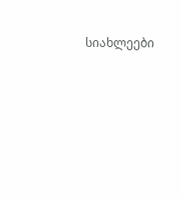სიახლეები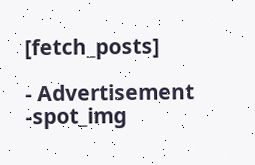[fetch_posts]

- Advertisement -spot_img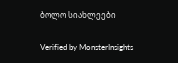ბოლო სიახლეები

Verified by MonsterInsights